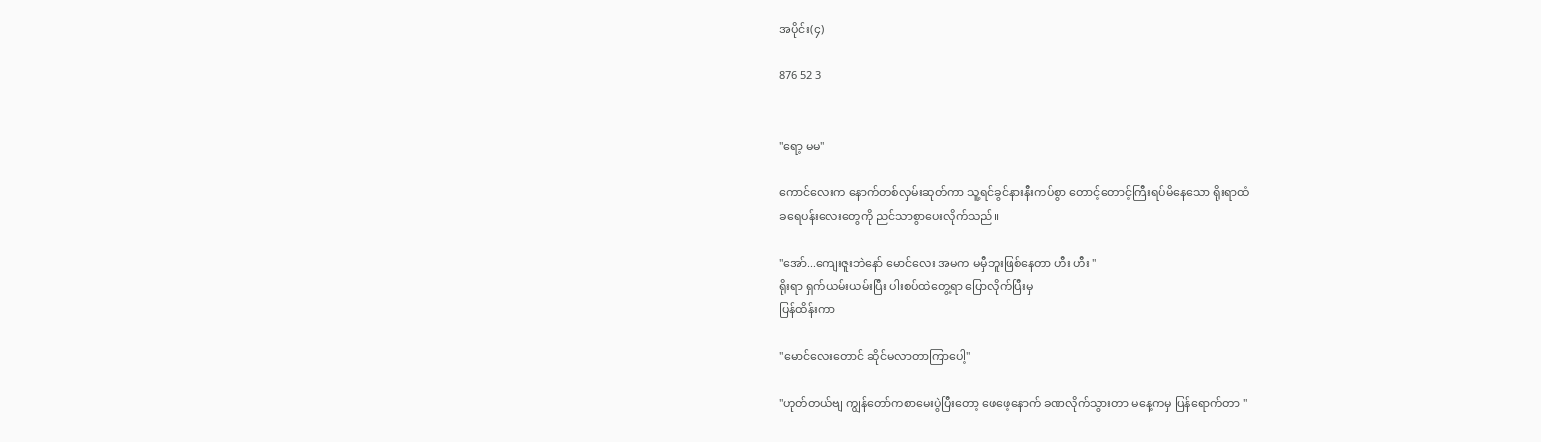အပိုင်း(၄)

876 52 3


"ရော့ မမ"

ကောင်လေးက နောက်တစ်လှမ်းဆုတ်ကာ သူ့ရင်ခွင်နားနီးကပ်စွာ တောင့်တောင့်ကြီးရပ်မိနေသော ရိုးရာထံ
ခရေပန်းလေးတွေကို ညင်သာစွာပေးလိုက်သည်။

"အော်...ကျေးဇူးဘဲနော် မောင်လေး အမက မမှီဘူးဖြစ်နေတာ ဟီး ဟီး "
ရိုးရာ ရှက်ယမ်းယမ်းပြီး ပါးစပ်ထဲတွေ့ရာ ပြောလိုက်ပြီးမှ
ပြန်ထိန်းကာ

"မောင်လေးတောင် ဆိုင်မလာတာကြာပေါ့"

"ဟုတ်တယ်ဗျ ကျွန်တော်ကစာမေးပွဲပြီးတော့ ဖေဖေ့နောက် ခဏလိုက်သွားတာ မနေ့ကမှ ပြန်ရောက်တာ "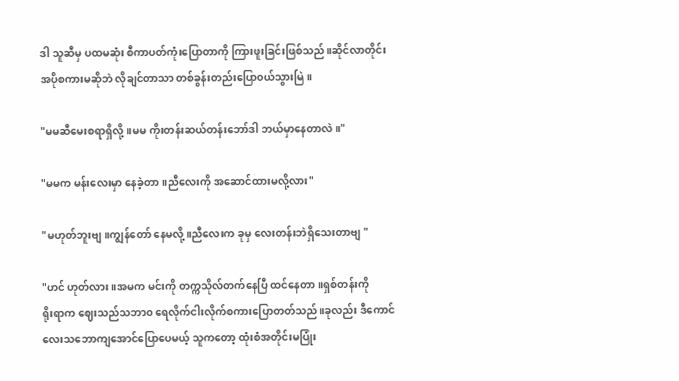ဒါ သူဆီမှ ပထမဆုံး စီကာပတ်ကုံးပြောတာကို ကြားဖူးခြင်းဖြစ်သည်။ဆိုင်လာတိုင်း အပိုစကားမဆိုဘဲ လိုချင်တာသာ တစ်ခွန်းတည်းပြော၀ယ်သွားမြဲ။

"မမဆီမေးစရာရှိလို့ ။မမ ကိုးတန်းဆယ်တန်းဘော်ဒါ ဘယ်မှာနေတာလဲ။"

"မမက မန်းလေးမှာ နေခဲ့တာ။ညီလေးကို အဆောင်ထားမလို့လား"

"မဟုတ်ဘူးဗျ။ကျွန်တော် နေမလို့ ။ညီလေးက ခုမှ လေးတန်းဘဲရှိသေးတာဗျ "

"ဟင် ဟုတ်လား ။အမက မင်းကို တက္ကသိုလ်တက်နေပြီ ထင်နေတာ။ရှစ်တန်းကို
ရိုးရာက ဈေးသည်သဘာ၀ ရေလိုက်ငါးလိုက်စကားပြောတတ်သည်။ခုလည်း ဒီကောင်လေးသဘောကျအောင်ပြောပေမယ့် သူကတော့ ထုံးစံအတိုင်းမပြုံး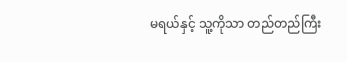မရယ်နှင့် သူ့ကိုသာ တည်တည်ကြီး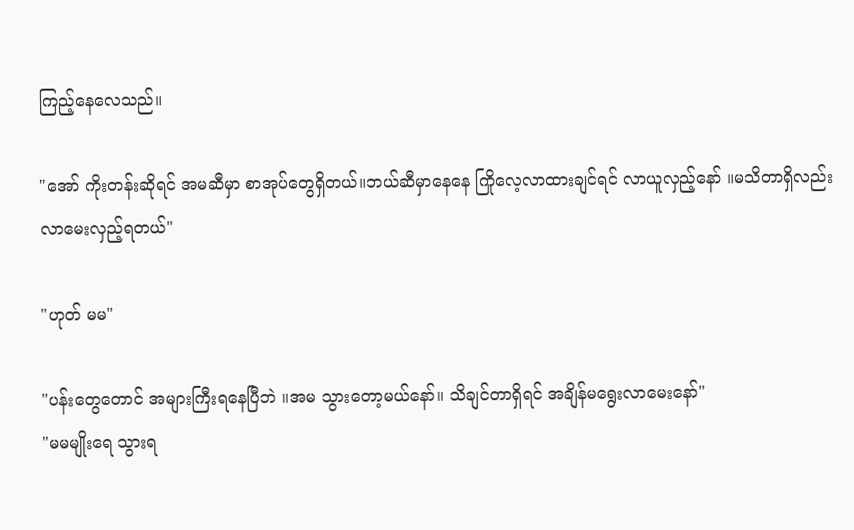ကြည့်နေလေသည်။

"အော် ကိုးတန်းဆိုရင် အမဆီမှာ စာအုပ်တွေရှိတယ်။ဘယ်ဆီမှာနေနေ ကြိုလေ့လာထားချင်ရင် လာယူလှည့်နော် ။မသိတာရှိလည်း လာမေးလှည့်ရတယ်"

"ဟုတ် မမ"

"ပန်းတွေတောင် အများကြီးရနေပြီဘဲ ။အမ သွားတော့မယ်နော်။ သိချင်တာရှိရင် အချိန်မရွေးလာမေးနော်"
"မမမျိုးရေ သွားရ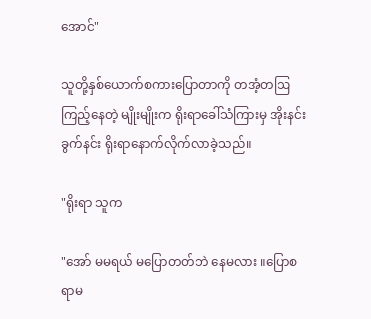အောင်"

သူတို့နှစ်ယောက်စကားပြောတာကို တအံ့တဩကြည့်နေတဲ့ မျိုးမျိုးက ရိုးရာခေါ်သံကြားမှ အိုးနင်းခွက်နင်း ရိုးရာနောက်လိုက်လာခဲ့သည်။

"ရိုးရာ သူက

"အော် မမရယ် မပြောတတ်ဘဲ နေမလား ။ပြောစရာမ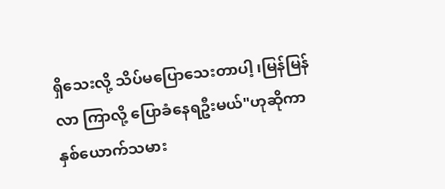ရှိသေးလို့ သိပ်မပြောသေးတာပါ့ ၊မြန်မြန်လာ ကြာလို့ ပြောခံနေရဦးမယ်"ဟုဆိုကာ နှစ်ယောက်သမား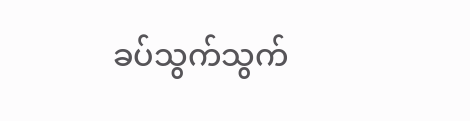ခပ်သွက်သွက်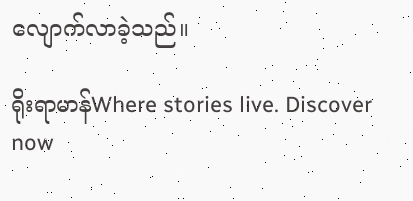လျောက်လာခဲ့သည်။

ရိုးရာမာန်Where stories live. Discover now